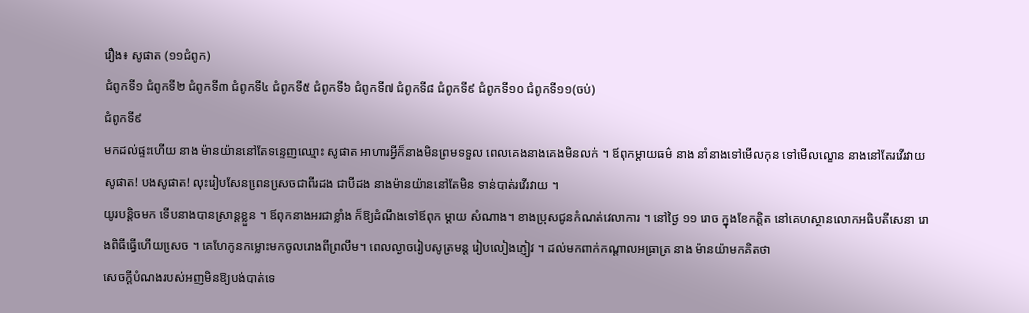រឿង៖ សូផាត (១១ជំពូក)
ជំពូកទី១ ជំពូកទី២ ជំពូកទី៣ ជំពូកទី៤ ជំពូកទី៥ ជំពូកទី៦ ជំពូកទី៧ ជំពូកទី៨ ជំពូកទី៩ ជំពូកទី១០ ជំពូកទី១១(ចប់)
ជំពូកទី៩
មកដល់ផ្ទះហើយ នាង ម៉ានយ៉ាននៅតែទនេ្ទញឈ្មោះ សូផាត អាហារអ្វីក៏នាងមិនព្រមទទួល ពេលគេងនាងគេងមិនលក់ ។ ឪពុកម្ដាយធម៌ នាង នាំនាងទៅមើលកុន ទៅមើលល្ខោន នាងនៅតែរវើរវាយ សូផាត! បងសូផាត! លុះរៀបសែនពេ្រនសេ្រចជាពីរដង ជាបីដង នាងម៉ានយ៉ាននៅតែមិន ទាន់បាត់រវើរវាយ ។
យូរបនិ្ដចមក ទើបនាងបានស្រាន្ដខ្លួន ។ ឪពុកនាងអរជាខ្លាំង ក៏ឱ្យដំណឹងទៅឪពុក ម្ដាយ សំណាង។ ខាងប្រុសជូនកំណត់វេលាការ ។ នៅថ្ងៃ ១១ រោច ក្នុងខែកត្ដិត នៅគេហស្ថានលោកអធិបតីសេនា រោងពិធីធ្វើហើយសេ្រច ។ គេហែកូនកម្លោះមកចូលរោងពីព្រលឹម។ ពេលល្ងាចរៀបសូត្រមន្ដ រៀបលៀងភ្ញៀវ ។ ដល់មកពាក់កណ្ដាលអធ្រាត្រ នាង ម៉ានយ៉ាមកគិតថា
សេចក្ដីបំណងរបស់អញមិនឱ្យបង់បាត់ទេ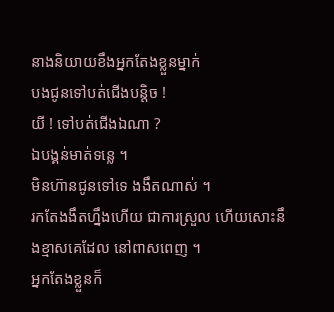នាងនិយាយខឹងអ្នកតែងខ្លួនម្នាក់
បងជូនទៅបត់ជើងបន្ដិច !
យី ! ទៅបត់ជើងឯណា ?
ឯបង្គន់មាត់ទនេ្ល ។
មិនហ៊ានជូនទៅទេ ងងឹតណាស់ ។
រកតែងងឹតហ្នឹងហើយ ជាការស្រួល ហើយសោះនឹងខ្មាសគេដែល នៅពាសពេញ ។
អ្នកតែងខ្លួនក៏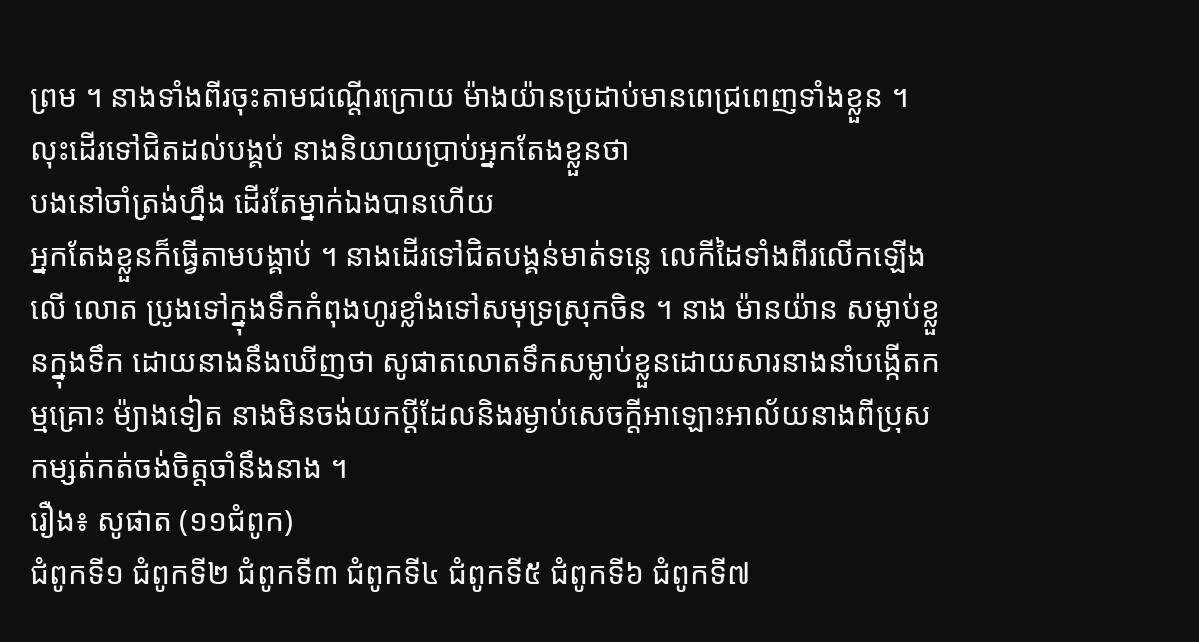ព្រម ។ នាងទាំងពីរចុះតាមជណ្ដើរក្រោយ ម៉ាងយ៉ានប្រដាប់មានពេជ្រពេញទាំងខ្លួន ។
លុះដើរទៅជិតដល់បង្គប់ នាងនិយាយប្រាប់អ្នកតែងខ្លួនថា
បងនៅចាំត្រង់ហ្នឹង ដើរតែម្នាក់ឯងបានហើយ
អ្នកតែងខ្លួនក៏ធ្វើតាមបង្គាប់ ។ នាងដើរទៅជិតបង្គន់មាត់ទនេ្ល លេកីដៃទាំងពីរលើកឡើងលើ លោត ប្រូងទៅក្នុងទឹកកំពុងហូរខ្លាំងទៅសមុទ្រស្រុកចិន ។ នាង ម៉ានយ៉ាន សម្លាប់ខ្លួនក្នុងទឹក ដោយនាងនឹងឃើញថា សូផាតលោតទឹកសម្លាប់ខ្លួនដោយសារនាងនាំបង្កើតកម្មគ្រោះ ម៉្យាងទៀត នាងមិនចង់យកប្ដីដែលនិងរម្ងាប់សេចក្ដីអាឡោះអាល័យនាងពីប្រុសកម្សត់កត់ចង់ចិត្ដចាំនឹងនាង ។
រឿង៖ សូផាត (១១ជំពូក)
ជំពូកទី១ ជំពូកទី២ ជំពូកទី៣ ជំពូកទី៤ ជំពូកទី៥ ជំពូកទី៦ ជំពូកទី៧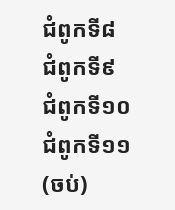ជំពូកទី៨ ជំពូកទី៩ ជំពូកទី១០ ជំពូកទី១១(ចប់)